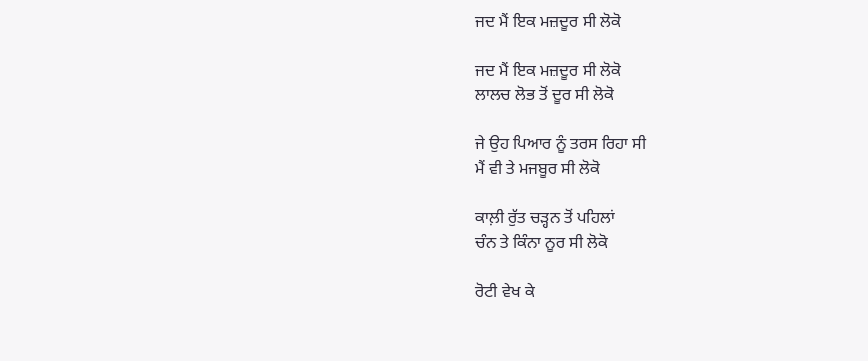ਜਦ ਮੈਂ ਇਕ ਮਜ਼ਦੂਰ ਸੀ ਲੋਕੋ

ਜਦ ਮੈਂ ਇਕ ਮਜ਼ਦੂਰ ਸੀ ਲੋਕੋ
ਲਾਲਚ ਲੋਭ ਤੋਂ ਦੂਰ ਸੀ ਲੋਕੋ

ਜੇ ਉਹ ਪਿਆਰ ਨੂੰ ਤਰਸ ਰਿਹਾ ਸੀ
ਮੈਂ ਵੀ ਤੇ ਮਜਬੂਰ ਸੀ ਲੋਕੋ

ਕਾਲ਼ੀ ਰੁੱਤ ਚੜ੍ਹਨ ਤੋਂ ਪਹਿਲਾਂ
ਚੰਨ ਤੇ ਕਿੰਨਾ ਨੂਰ ਸੀ ਲੋਕੋ

ਰੋਟੀ ਵੇਖ ਕੇ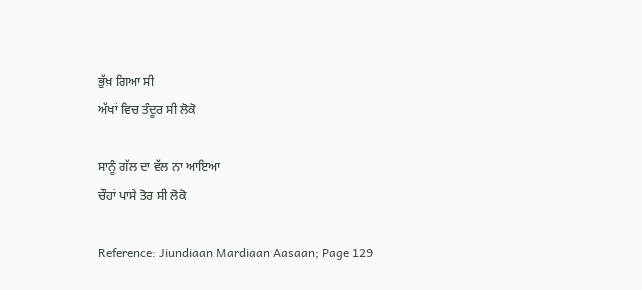ਭੁੱਖ਼ ਗਿਆ ਸੀ
ਅੱਖਾਂ ਵਿਚ ਤੰਦੂਰ ਸੀ ਲੋਕੋ

ਸਾਨੂੰ ਗੱਲ ਦਾ ਵੱਲ ਨਾ ਆਇਆ
ਚੌਹਾਂ ਪਾਸੇ ਤੋਰ ਸੀ ਲੋਕੋ

Reference: Jiundiaan Mardiaan Aasaan; Page 129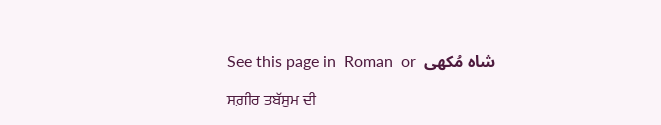See this page in  Roman  or  شاہ مُکھی

ਸਗ਼ੀਰ ਤਬੱਸੁਮ ਦੀ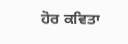ਹੋਰ ਕਵਿਤਾ